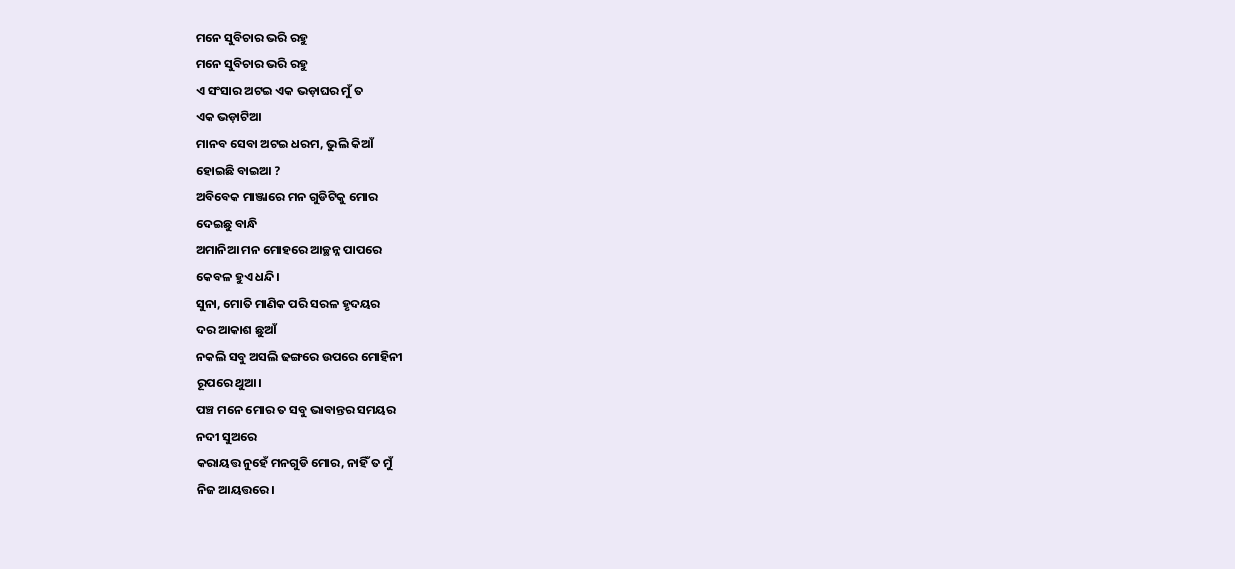ମନେ ସୁବିଚାର ଭରି ରହୁ
ମନେ ସୁବିଚାର ଭରି ରହୁ
ଏ ସଂସାର ଅଟଇ ଏକ ଭଡ଼ାଘର ମୁଁ ତ
ଏକ ଭଡ଼ାଟିଆ
ମାନବ ସେବା ଅଟଇ ଧରମ, ଭୁଲି କିଆଁ
ହୋଇଛି ବାଇଆ ?
ଅବିବେକ ମାଞ୍ଜାରେ ମନ ଗୁଡିଟିକୁ ମୋର
ଦେଇଛୁ ବାନ୍ଧି
ଅମାନିଆ ମନ ମୋହରେ ଆଚ୍ଛନ୍ନ ପାପରେ
କେବଳ ହୁଏ ଧନ୍ଦି।
ସୁନା, ମୋତି ମାଣିକ ପରି ସରଳ ହୃଦୟର
ଦର ଆକାଶ ଛୁଆଁ
ନକଲି ସବୁ ଅସଲି ଢଙ୍ଗରେ ଉପରେ ମୋହିନୀ
ରୂପରେ ଥୁଆ।
ପଞ୍ଚ ମନେ ମୋର ତ ସବୁ ଭାବାନ୍ତର ସମୟର
ନଦୀ ସୁଅରେ
କରାୟତ୍ତ ନୁହେଁ ମନଗୁଡି ମୋର, ନାହିଁ ତ ମୁଁ
ନିଜ ଆୟତ୍ତରେ।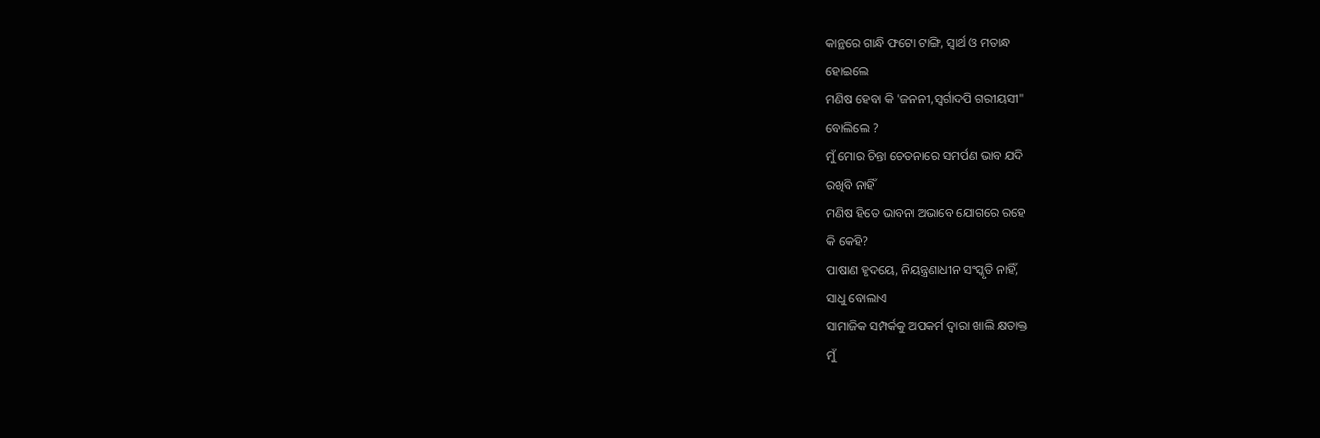କାନ୍ଥରେ ଗାନ୍ଧି ଫଟୋ ଟାଙ୍ଗି, ସ୍ବାର୍ଥ ଓ ମତାନ୍ଧ
ହୋଇଲେ
ମଣିଷ ହେବା କି 'ଜନନୀ,ସ୍ବର୍ଗାଦପି ଗରୀୟସୀ"
ବୋଲିଲେ ?
ମୁଁ ମୋର ଚିନ୍ତା ଚେତନାରେ ସମର୍ପଣ ଭାବ ଯଦି
ରଖିବି ନାହିଁ
ମଣିଷ ହିତେ ଭାବନା ଅଭାବେ ଯୋଗରେ ରହେ
କି କେହି?
ପାଷାଣ ହୃଦୟେ, ନିୟନ୍ତ୍ରଣାଧୀନ ସଂସ୍କୃତି ନାହିଁ,
ସାଧୁ ବୋଲାଏ
ସାମାଜିକ ସମ୍ପର୍କକୁ ଅପକର୍ମ ଦ୍ୱାରା ଖାଲି କ୍ଷତାକ୍ତ
ମୁଁ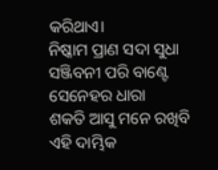କରିଥାଏ।
ନିଷ୍କାମ ପ୍ରାଣ ସଦା ସୁଧା ସଞ୍ଜିବନୀ ପରି ବାଣ୍ଟେ
ସେନେହର ଧାରା
ଶକତି ଆସୁ ମନେ ରଖିବି ଏହି ଦାମ୍ଭିକ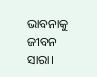ଭାବନାକୁ
ଜୀବନ ସାରା।